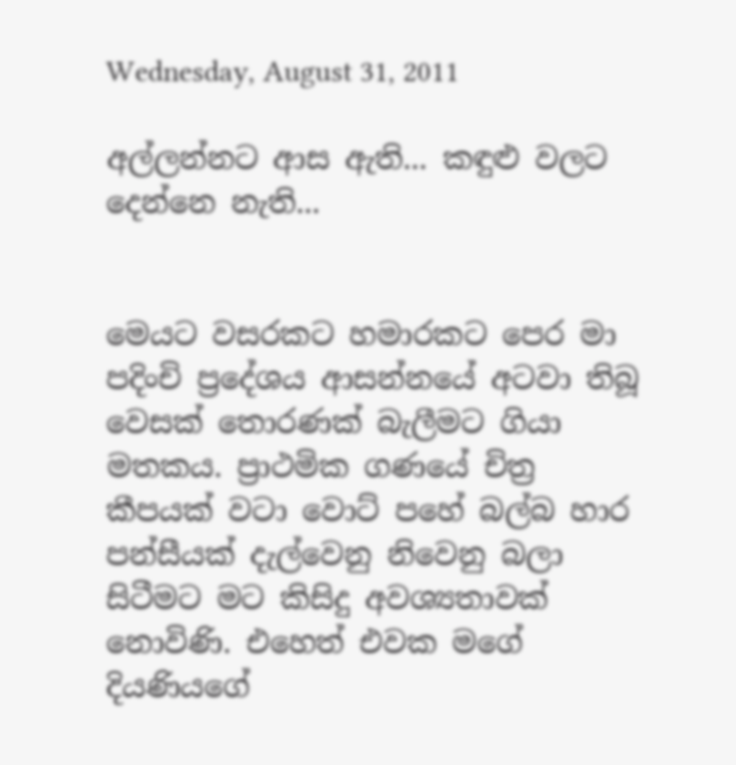Wednesday, August 31, 2011

අල්ලන්නට ආස ඇති... කඳුළු වලට දෙන්නෙ නැති...


මෙයට වසරකට හමාරකට පෙර මා පදිංචි ප්‍රදේශය ආසන්නයේ අටවා තිබූ වෙසක් තොරණක් බැලීමට ගියා මතකය. ප්‍රාථමික ගණයේ චිත්‍ර කීපයක් වටා වොට් පහේ බල්බ හාර පන්සීයක් දැල්වෙනු නිවෙනු බලා සිටීමට මට කිසිදු අවශ්‍යතාවක් නොවිණි. එහෙත් එවක මගේ දියණියගේ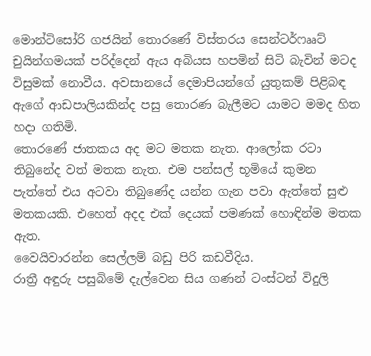මොන්ටිසෝරි ගජයින් තොරණේ විස්තරය සෙන්ටර්ෆෲට් චුයින්ගමයක් පරිද්දෙන් ඇය අබියස හපමින් සිටි බැවින් මටද විසුමක් නොවීය. අවසානයේ දෙමාපියන්ගේ යුතුකම් පිළිබඳ ඇගේ ආඩපාලියකින්ද පසු තොරණ බැලීමට යාමට මමද හිත හදා ගතිමි.
තොරණේ ජාතකය අද මට මතක නැත. ආලෝක රටා තිබුනේද වත් මතක නැත. එම පන්සල් භූමියේ කුමන පැත්තේ එය අටවා තිබුණේද යන්න ගැන පවා ඇත්තේ සුළු මතකයකි. එහෙත් අදද එක් දෙයක් පමණක් හොඳින්ම මතක ඇත.
වෛයිවාරන්න සෙල්ලම් බඩු පිරි කඩවීදිය.
රාත්‍රී අඳුරු පසුබිමේ දැල්වෙන සිය ගණන් ටංස්ටන් විදුලි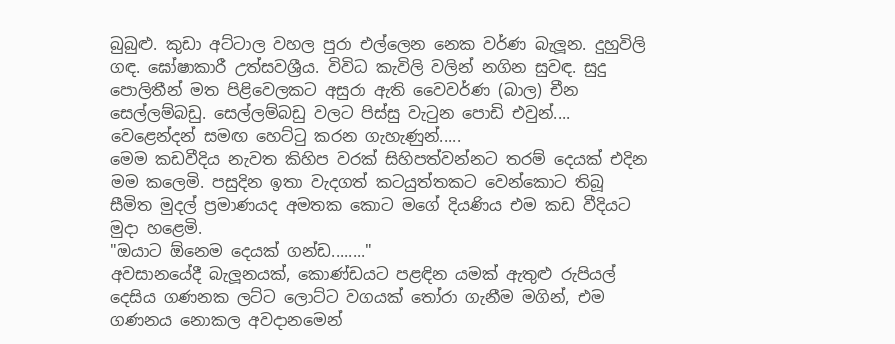බුබුළු. කුඩා අට්ටාල වහල පුරා එල්ලෙන නෙක වර්ණ බැලූන. දුහුවිලි ගඳ. ඝෝෂාකාරී උත්සවශ්‍රීය. විවිධ කැවිලි වලින් නගින සුවඳ. සුදු පොලිතීන් මත පිළිවෙලකට අසුරා ඇති වෛවර්ණ (බාල) චීන සෙල්ලම්බඩු. සෙල්ලම්බඩු වලට පිස්සු වැටුන පොඩි එවුන්.... වෙළෙන්දන් සමඟ හෙට්ටු කරන ගැහැණුන්.....
මෙම කඩවීදිය නැවත කිහිප වරක් සිහිපත්වන්නට තරම් දෙයක් එදින මම කලෙමි. පසුදින ඉතා වැදගත් කටයුත්තකට වෙන්කොට තිබූ සීමිත මුදල් ප්‍රමාණයද අමතක කොට මගේ දියණිය එම කඩ වීදියට මුදා හළෙමි.
"ඔයාට ඕනෙම දෙයක් ගන්ඩ........"
අවසානයේදී බැලූනයක්, කොණ්ඩයට පළඳින යමක් ඇතුළු රුපියල් දෙසිය ගණනක ලට්ට ලොට්ට වගයක් තෝරා ගැනීම මගින්, එම ගණනය නොකල අවදානමෙන්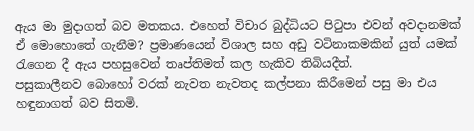ඇය මා මුදාගත් බව මතකය. එහෙත් විචාර බුද්ධියට පිටුපා එවන් අවදානමක් ඒ මොහොතේ ගැනීම? ප්‍රමාණයෙන් විශාල සහ අඩු වටිනාකමකින් යුත් යමක් රැගෙන දී ඇය පහසුවෙන් තෘප්තිමත් කල හැකිව තිබියදීත්.
පසුකාලීනව බොහෝ වරක් නැවත නැවතද කල්පනා කිරීමෙන් පසු මා එය හඳුනාගත් බව සිතමි.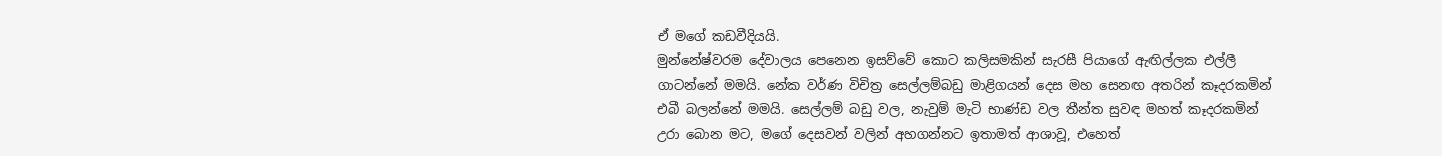ඒ මගේ කඩවීදියයි.
මුන්නේෂ්වරම දේවාලය පෙනෙන ඉසව්වේ කොට කලිසමකින් සැරසී පියාගේ ඇඟිල්ලක එල්ලී ගාටන්නේ මමයි. නේක වර්ණ විචිත්‍ර සෙල්ලම්බඩු මාළිගයන් දෙස මහ සෙනඟ අතරින් කෑදරකමින් එබී බලන්නේ මමයි. සෙල්ලම් බඩු වල, නැවුම් මැටි භාණ්ඩ වල තීන්ත සුවඳ මහත් කෑදරකමින් උරා බොන මට, මගේ දෙසවන් වලින් අහගන්නට ඉතාමත් ආශාවූ, එහෙත්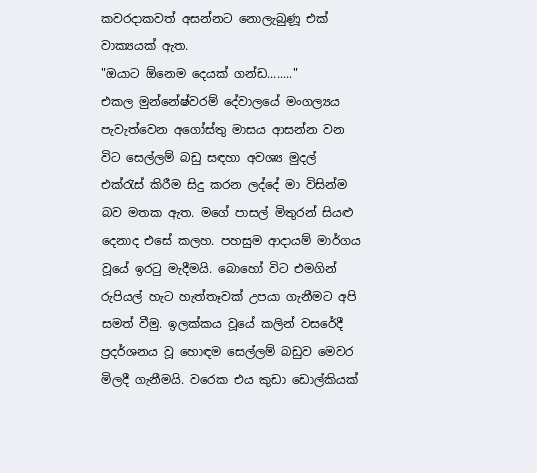කවරදාකවත් අසන්නට නොලැබුණූ එක් වාක්‍යයක් ඇත.
"ඔයාට ඕනෙම දෙයක් ගන්ඩ........"
එකල මුන්නේෂ්වරම් දේවාලයේ මංගල්‍යය පැවැත්වෙන අගෝස්තු මාසය ආසන්න වන විට සෙල්ලම් බඩු සඳහා අවශ්‍ය මුදල් එක්රැස් කිරීම සිදු කරන ලද්දේ මා විසින්ම බව මතක ඇත. මගේ පාසල් මිතුරන් සියළු දෙනාද එසේ කලහ. පහසුම ආදායම් මාර්ගය වූයේ ඉරටු මැදීමයි. බොහෝ විට එමගින් රුපියල් හැට හැත්තෑවක් උපයා ගැනීමට අපි සමත් වීමු. ඉලක්කය වූයේ කලින් වසරේදී ප්‍රදර්ශනය වූ හොඳම සෙල්ලම් බඩුව මෙවර මිලදී ගැනීමයි. වරෙක එය කුඩා ඩොල්කියක්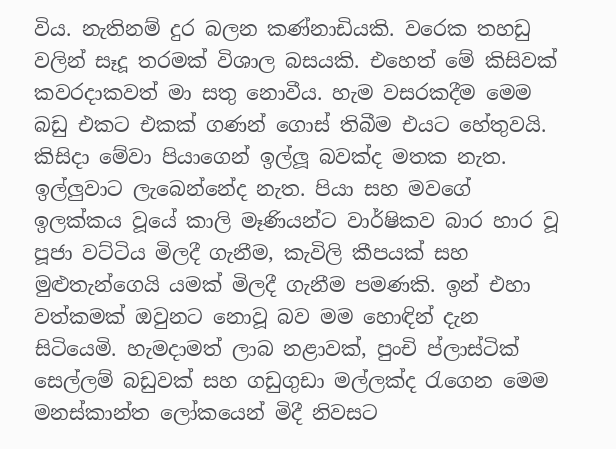විය. නැතිනම් දුර බලන කණ්නාඩියකි. වරෙක තහඩු වලින් සෑදූ තරමක් විශාල බසයකි. එහෙත් මේ කිසිවක් කවරදාකවත් මා සතු නොවීය. හැම වසරකදීම මෙම බඩු එකට එකක් ගණන් ගොස් තිබීම එයට හේතුවයි. කිසිදා මේවා පියාගෙන් ඉල්ලූ බවක්ද මතක නැත. ඉල්ලුවාට ලැබෙන්නේද නැත. පියා සහ මවගේ ඉලක්කය වූයේ කාලි මෑණියන්ට වාර්ෂිකව බාර හාර වූ පූජා වට්ටිය මිලදී ගැනීම, කැවිලි කීපයක් සහ මුළුතැන්ගෙයි යමක් මිලදී ගැනීම පමණකි. ඉන් එහා වත්කමක් ඔවුනට නොවූ බව මම හොඳින් දැන සිටියෙමි. හැමදාමත් ලාබ නළාවක්, පුංචි ප්ලාස්ටික් සෙල්ලම් බඩුවක් සහ ගඩුගුඩා මල්ලක්ද රැගෙන මෙම මනස්කාන්ත ලෝකයෙන් මිදී නිවසට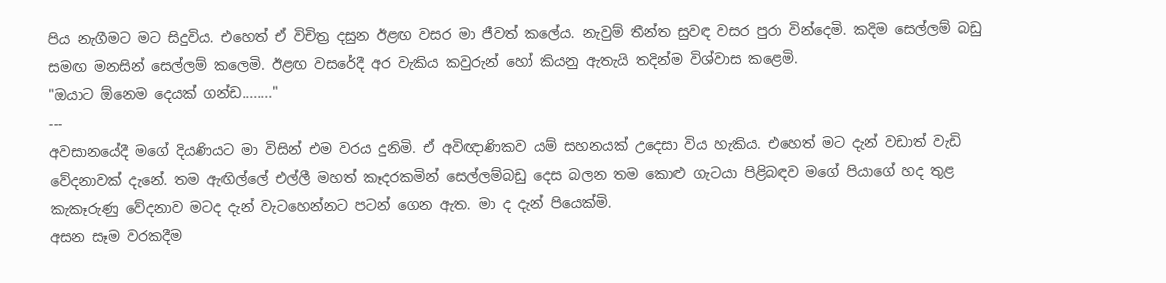පිය නැගීමට මට සිදුවිය. එහෙත් ඒ විචිත්‍ර දසුන ඊළඟ වසර මා ජීවත් කලේය. නැවුම් තීන්ත සුවඳ වසර පුරා වින්දෙමි. කදිම සෙල්ලම් බඩු සමඟ මනසින් සෙල්ලම් කලෙමි. ඊළඟ වසරේදී අර වැකිය කවුරුන් හෝ කියනු ඇතැයි තදින්ම විශ්වාස කළෙමි.
"ඔයාට ඕනෙම දෙයක් ගන්ඩ........"
---
අවසානයේදී මගේ දියණියට මා විසින් එම වරය දුනිමි. ඒ අවිඥාණිකව යම් සහනයක් උදෙසා විය හැකිය. එහෙත් මට දැන් වඩාත් වැඩි වේදනාවක් දැනේ. තම ඇඟිල්ලේ එල්ලී මහත් කෑදරකමින් සෙල්ලම්බඩු දෙස බලන තම කොළු ගැටයා පිළිබඳව මගේ පියාගේ හද තුළ කැකෑරුණු වේදනාව මටද දැන් වැටහෙන්නට පටන් ගෙන ඇත. මා ද දැන් පියෙක්මි.
අසන සෑම වරකදීම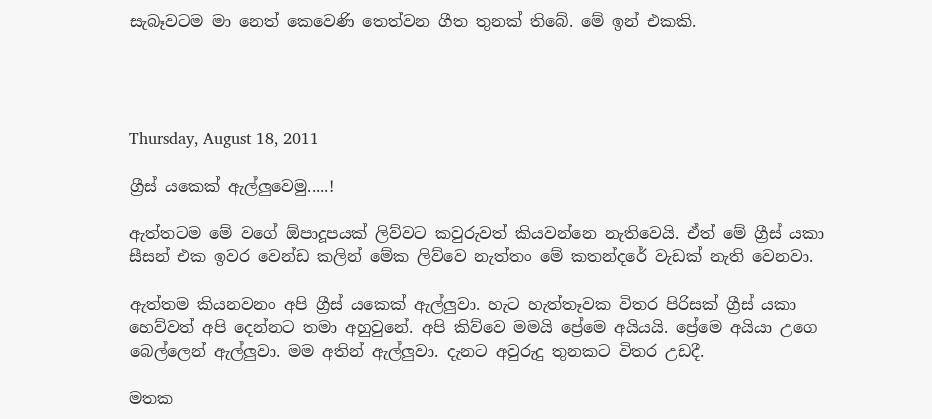සැබෑවටම මා නෙත් කෙවෙණි තෙත්වන ගීත තුනක් තිබේ. මේ ඉන් එකකි.




Thursday, August 18, 2011

ග්‍රීස් යකෙක් ඇල්ලුවෙමු.....!

ඇත්තටම මේ වගේ ඕපාදූපයක් ලිව්වට කවුරුවත් කියවන්නෙ නැතිවෙයි. ඒත් මේ ග්‍රීස් යකා සීසන් එක ඉවර වෙන්ඩ කලින් මේක ලිව්වෙ නැත්තං මේ කතන්දරේ වැඩක් නැති වෙනවා.

ඇත්තම කියනවනං අපි ග්‍රීස් යකෙක් ඇල්ලුවා. හැට හැත්තෑවක විතර පිරිසක් ග්‍රීස් යකා හෙව්වත් අපි දෙන්නට තමා අහුවුනේ. අපි කිව්වෙ මමයි ප්‍රේමෙ අයියයි. ප්‍රේමෙ අයියා උගෙ බෙල්ලෙන් ඇල්ලුවා. මම අතින් ඇල්ලුවා. දැනට අවුරුදු තුනකට විතර උඩදී.

මතක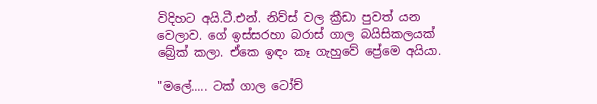විදිහට අයි.ටී.එන්. නිව්ස් වල ක්‍රීඩා පුවත් යන වෙලාව. ගේ ඉස්සරහා බරාස් ගාල බයිසිකලයක් බ්‍රේක් කලා. ඒකෙ ඉඳං කෑ ගැහුවේ ප්‍රේමෙ අයියා.

"මලේ..... ටක් ගාල ටෝච්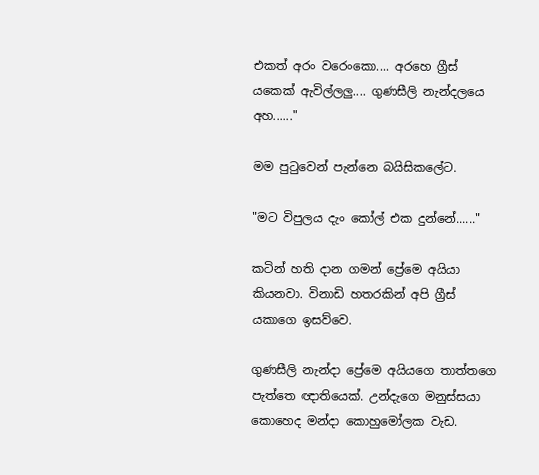එකත් අරං වරෙංකො.... අරහෙ ග්‍රීස් යකෙක් ඇවිල්ලලු.... ගුණසීලි නැන්දලයෙ අහ......"

මම පුටුවෙන් පැන්නෙ බයිසිකලේට.

"මට විපුලය දැං කෝල් එක දුන්නේ......"

කටින් හති දාන ගමන් ප්‍රේමෙ අයියා කියනවා. විනාඩි හතරකින් අපි ග්‍රීස් යකාගෙ ඉසව්වෙ.

ගුණසීලි නැන්දා ප්‍රේමෙ අයියගෙ තාත්තගෙ පැත්තෙ ඥාතියෙක්. උන්දැගෙ මනුස්සයා කොහෙද මන්දා කොහුමෝලක වැඩ.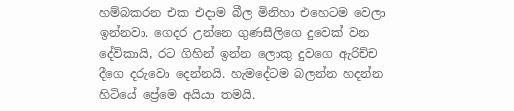හම්බකරන එක එදාම බීල මිනිහා එහෙටම වෙලා ඉන්නවා. ගෙදර උන්නෙ ගුණසීලිගෙ දුවෙක් වන දේවිකායි, රට ගිහින් ඉන්න ලොකු දුවගෙ ඇරිච්ච දීගෙ දරුවො දෙන්නයි. හැමදේටම බලන්න හදන්න හිටියේ ප්‍රේමෙ අයියා තමයි.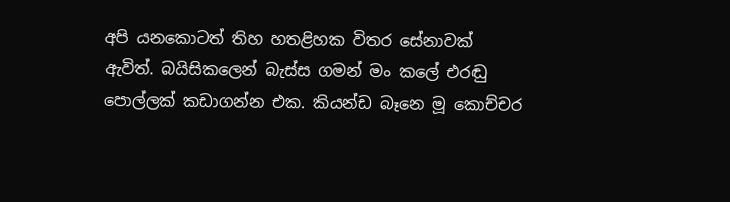අපි යනකොටත් තිහ හතළිහක විතර සේනාවක් ඇවිත්. බයිසිකලෙන් බැස්ස ගමන් මං කලේ එරඬු පොල්ලක් කඩාගන්න එක. කියන්ඩ බෑනෙ මූ කොච්චර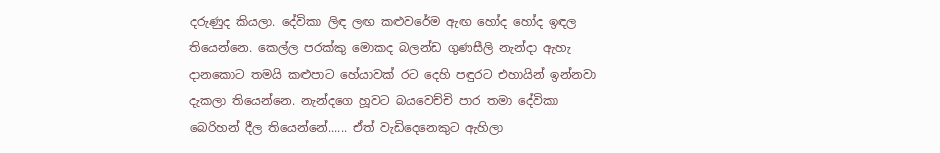දරුණුද කියලා. දේවිකා ලිඳ ලඟ කළුවරේම ඇඟ හෝද හෝද ඉඳල තියෙන්නෙ. කෙල්ල පරක්කු මොකද බලන්ඩ ගුණසීලි නැන්දා ඇහැ දානකොට තමයි කළුපාට හේයාවක් රට දෙහි පඳුරට එහායින් ඉන්නවා දැකලා තියෙන්නෙ. නැන්දගෙ හූවට බයවෙච්චි පාර තමා දේවිකා බෙරිහන් දීල තියෙන්නේ...... ඒත් වැඩිදෙනෙකුට ඇහිලා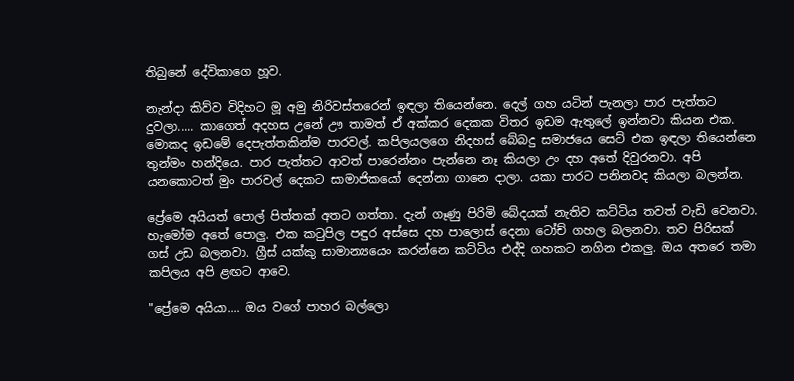තිබුනේ දේවිකාගෙ හූව.

නැන්දා කිව්ව විදිහට මූ අමු නිරිවස්තරෙන් ඉඳලා තියෙන්නෙ. දෙල් ගහ යටින් පැනලා පාර පැත්තට දුවලා..... කාගෙත් අදහස උනේ ඌ තාමත් ඒ අක්කර දෙකක විතර ඉඩම ඇතුලේ ඉන්නවා කියන එක. මොකද ඉඩමේ දෙපැත්තකින්ම පාරවල්. කපිලයලගෙ නිදහස් බේබදු සමාජයෙ සෙට් එක ඉඳලා තියෙන්නෙ තුන්මං හන්දියෙ. පාර පැත්තට ආවත් පාරෙන්නං පැන්නෙ නෑ කියලා උං දහ අතේ දිවුරනවා. අපි යනකොටත් මුං පාරවල් දෙකට සාමාජිකයෝ දෙන්නා ගානෙ දාලා. යකා පාරට පනිනවද කියලා බලන්න.

ප්‍රේමෙ අයියත් පොල් පිත්තක් අතට ගත්තා. දැන් ගෑණු පිරිමි බේදයක් නැතිව කට්ටිය තවත් වැඩි වෙනවා. හැමෝම අතේ පොලු. එක කටුපිල පඳුර අස්සෙ දහ පාලොස් දෙනා ටෝච් ගහල බලනවා. තව පිරිසක් ගස් උඩ බලනවා. ග්‍රීස් යක්කු සාමාන්‍යයෙං කරන්නෙ කට්ටිය එද්දි ගහකට නගින එකලු. ඔය අතරෙ තමා කපිලය අපි ළඟට ආවෙ.

"ප්‍රේමෙ අයියා.... ඔය වගේ පාහර බල්ලො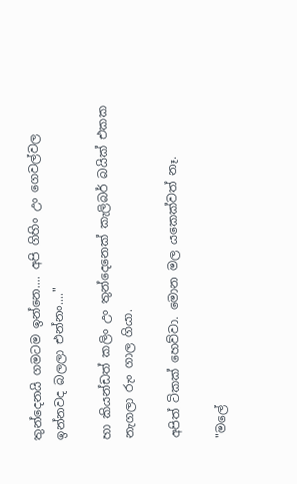තුන්දෙනයි ගමටම ඉන්නෙ.... අපි ගිහිං උං ගෙවල්වල ඉන්නවද බලලා එන්නං...."

හා කියන්ඩත් කලිං උං තුන්දෙනෙක් කැලිබර් බයික් එකක නැගලා රුං ගාල ගියා.

අපිත් ටිකක් හෙව්වා. මොන මල යකෙක්වත් නෑ.

"මලේ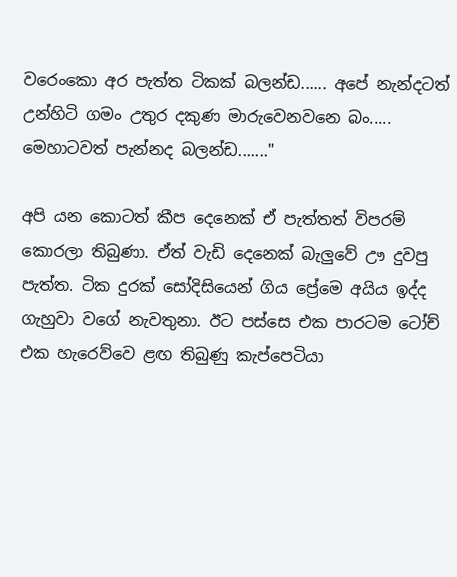වරෙංකො අර පැත්ත ටිකක් බලන්ඩ...... අපේ නැන්දටත් උන්හිටි ගමං උතුර දකුණ මාරුවෙනවනෙ බං..... මෙහාටවත් පැන්නද බලන්ඩ......."

අපි යන කොටත් කීප දෙනෙක් ඒ පැත්තත් විපරම් කොරලා තිබුණා. ඒත් වැඩි දෙනෙක් බැලුවේ ඌ දුවපු පැත්ත. ටික දුරක් සෝදිසියෙන් ගිය ප්‍රේමෙ අයිය ඉද්ද ගැහුවා වගේ නැවතුනා. ඊට පස්සෙ එක පාරටම ටෝච් එක හැරෙව්වෙ ළඟ තිබුණු කැප්පෙටියා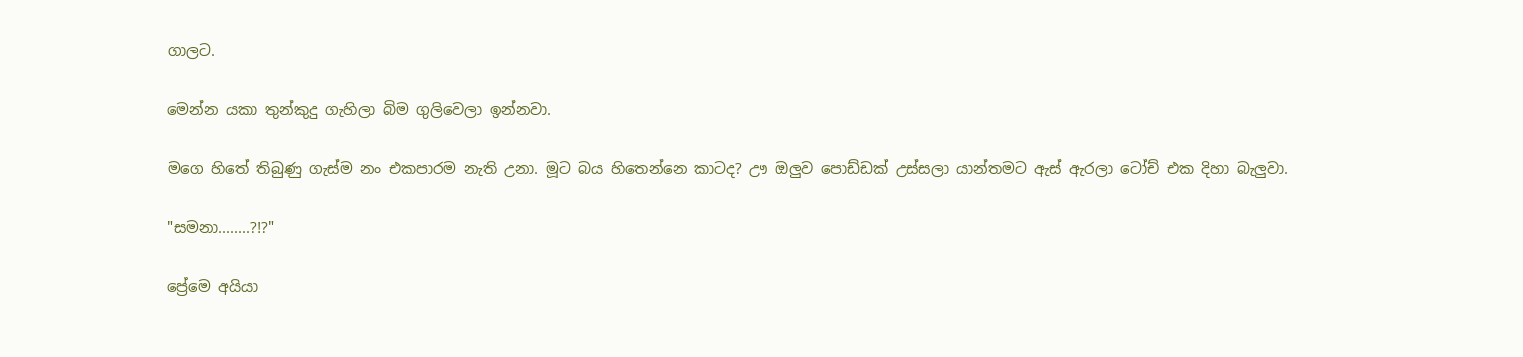ගාලට.

මෙන්න යකා තුන්කුදු ගැහිලා බිම ගුලිවෙලා ඉන්නවා.

මගෙ හිතේ තිබුණු ගැස්ම නං එකපාරම නැති උනා. මූට බය හිතෙන්නෙ කාටද? ඌ ඔලුව පොඩ්ඩක් උස්සලා යාන්තමට ඇස් ඇරලා ටෝච් එක දිහා බැලුවා.

"සමනා........?!?"

ප්‍රේමෙ අයියා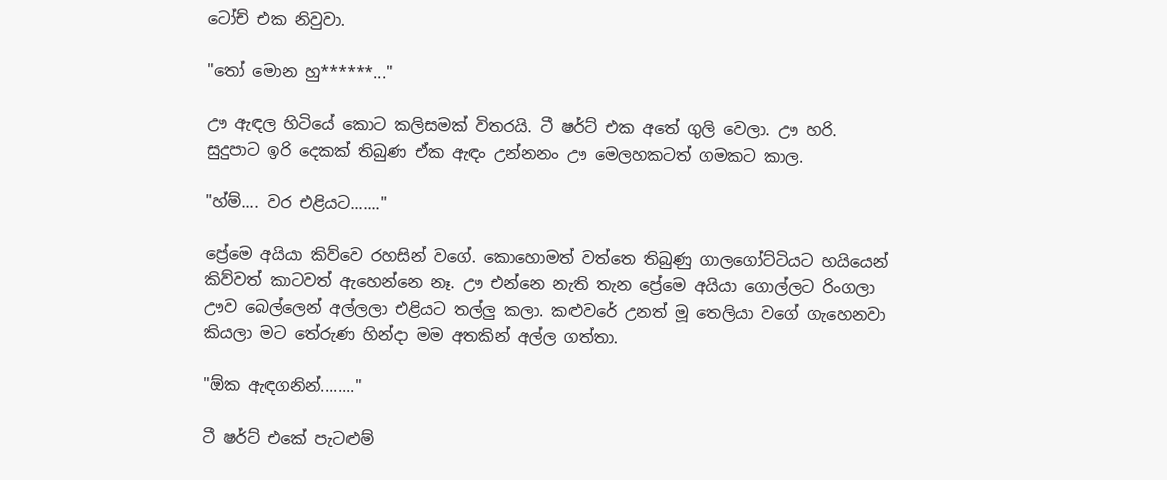ටෝච් එක නිවුවා.

"තෝ මොන හු******..."

ඌ ඇඳල හිටියේ කොට කලිසමක් විතරයි. ටී ෂර්ට් එක අතේ ගුලි වෙලා. ඌ හරි. සුදුපාට ඉරි දෙකක් තිබුණ ඒක ඇඳං උන්නනං ඌ මෙලහකටත් ගමකට කාල.

"හ්ම්.... වර එළියට......."

ප්‍රේමෙ අයියා කිව්වෙ රහසින් වගේ. කොහොමත් වත්තෙ තිබුණු ගාලගෝට්ටියට හයියෙන් කිව්වත් කාටවත් ඇහෙන්නෙ නෑ. ඌ එන්නෙ නැති තැන ප්‍රේමෙ අයියා ගොල්ලට රිංගලා ඌව බෙල්ලෙන් අල්ලලා එළියට තල්ලු කලා. කළුවරේ උනත් මූ තෙලියා වගේ ගැහෙනවා කියලා මට තේරුණ හින්දා මම අතකින් අල්ල ගත්තා.

"ඕක ඇඳගනින්........"

ටී ෂර්ට් එකේ පැටළුම්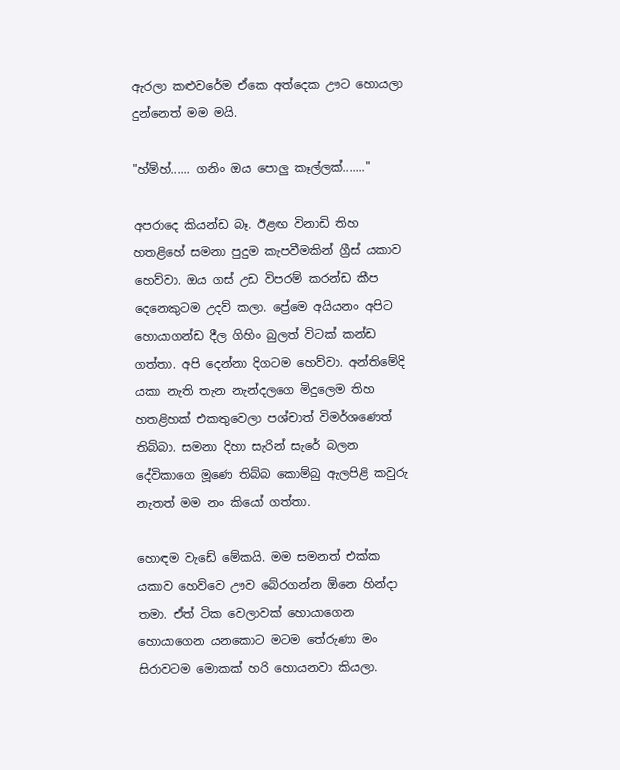ඇරලා කළුවරේම ඒකෙ අත්දෙක ඌට හොයලා දුන්නෙත් මම මයි.

"හ්ම්හ්...... ගනිං ඔය පොලු කෑල්ලක්......."

අපරාදෙ කියන්ඩ බෑ. ඊළඟ විනාඩි තිහ හතළිහේ සමනා පුදුම කැපවීමකින් ග්‍රීස් යකාව හෙව්වා. ඔය ගස් උඩ විපරම් කරන්ඩ කීප දෙනෙකුටම උදව් කලා. ප්‍රේමෙ අයියනං අපිට හොයාගන්ඩ දීල ගිහිං බුලත් විටක් කන්ඩ ගත්තා. අපි දෙන්නා දිගටම හෙව්වා. අන්තිමේදි යකා නැති තැන නැන්දලගෙ මිදුලෙම තිහ හතළිහක් එකතුවෙලා පශ්චාත් විමර්ශණෙත් තිබ්බා. සමනා දිහා සැරින් සැරේ බලන දේවිකාගෙ මූණෙ තිබ්බ කොම්බු ඇලපිළි කවුරු නැතත් මම නං කියෝ ගත්තා.

හොඳම වැඩේ මේකයි. මම සමනත් එක්ක යකාව හෙව්වෙ ඌව බේරගන්න ඕනෙ හින්දා තමා. ඒත් ටික වෙලාවක් හොයාගෙන හොයාගෙන යනකොට මටම තේරුණා මං සිරාවටම මොකක් හරි හොයනවා කියලා.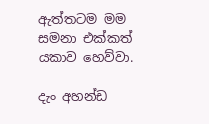ඇත්තටම මම සමනා එක්කත් යකාව හෙව්වා.

දැං අහන්ඩ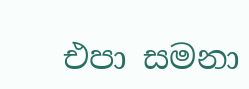එපා සමනා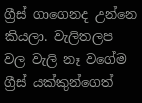ග්‍රීස් ගාගෙනද උන්නෙ කියලා. වැලිතලප වල වැලි නෑ වගේම ග්‍රීස් යක්කුන්ගෙත්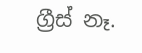ග්‍රීස් නෑ.